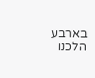בארבע הלכנו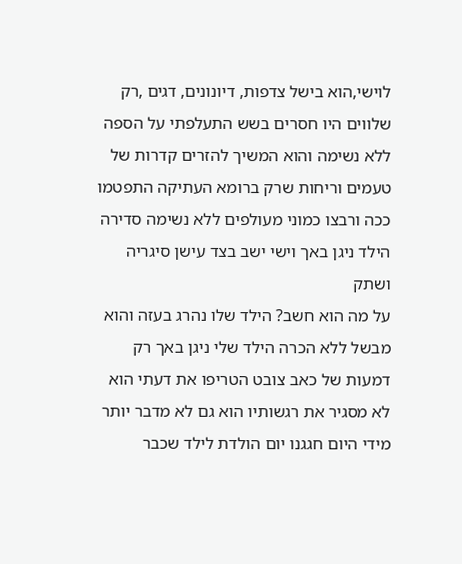לוישי,הוא בישל צדפות, דיונונים, דגים ,רק שלווים היו חסרים בשש התעלפתי על הספה ללא נשימה והוא המשיך להזרים קדרות של טעמים וריחות שרק ברומא העתיקה התפטמו ככה ורבצו כמוני מעולפים ללא נשימה סדירה הילד ניגן באך וישי ישב בצד עישן סיגריה ושתק
על מה הוא חשב? הילד שלו נהרג בעזה והוא מבשל ללא הכרה הילד שלי ניגן באך רק דמעות של כאב צובט הטריפו את דעתי הוא לא מסגיר את רגשותיו הוא גם לא מדבר יותר מידי היום חגגנו יום הולדת לילד שכבר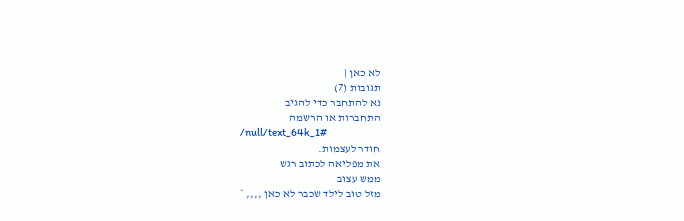לא כאן |
תגובות (7)
נא להתחבר כדי להגיב
התחברות או הרשמה
/null/text_64k_1#
חודר לעצמות.
את מפליאה לכתוב רגש
ממש עצוב
מזל טוב לילד שכבר לא כאן ,,,, *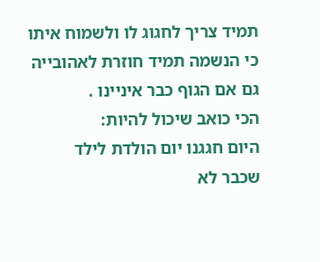תמיד צריך לחגוג לו ולשמוח איתו
כי הנשמה תמיד חוזרת לאהובייה
גם אם הגוף כבר איניינו .
הכי כואב שיכול להיות:
היום חגגנו יום הולדת לילד
שכבר לא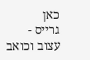כאן
גרייס -
עצוב וכואב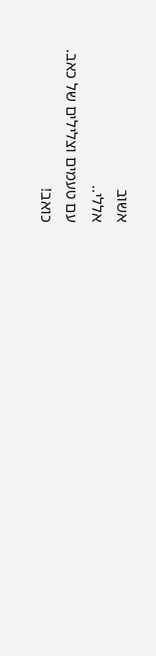אשוב
אללי..
עם טעמים וצלילים של כאב.
כואב!